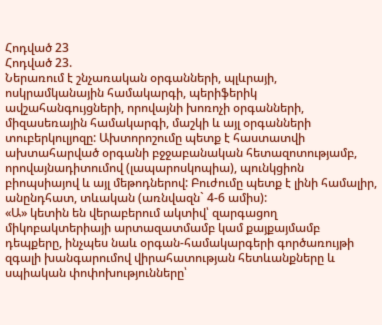Հոդված 23
Հոդված 23.
Ներառում է շնչառական օրգանների, պլևրայի, ոսկրամկանային համակարգի, պերիֆերիկ ավշահանգույցների, որովայնի խոռոչի օրգանների, միզասեռային համակարգի, մաշկի և այլ օրգանների տուբերկուլյոզը: Ախտորոշումը պետք է հաստատվի ախտահարված օրգանի բջջաբանական հետազոտությամբ, որովայնադիտումով (լապարոսկոպիա), պունկցիոն բիոպսիայով և այլ մեթոդներով: Բուժումը պետք է լինի համալիր, անընդհատ, տևական (առնվազն` 4-6 ամիս):
«Ա» կետին են վերաբերում ակտիվ՝ զարգացող միկոբակտերիայի արտազատմամբ կամ քայքայմամբ դեպքերը, ինչպես նաև օրգան-համակարգերի գործառույթի զգալի խանգարումով վիրահատության հետևանքները և սպիական փոփոխությունները՝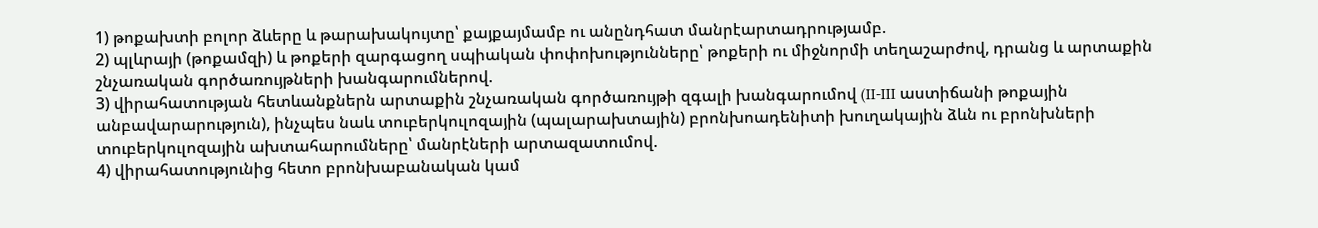1) թոքախտի բոլոր ձևերը և թարախակույտը՝ քայքայմամբ ու անընդհատ մանրէարտադրությամբ.
2) պլևրայի (թոքամզի) և թոքերի զարգացող սպիական փոփոխությունները՝ թոքերի ու միջնորմի տեղաշարժով, դրանց և արտաքին շնչառական գործառույթների խանգարումներով.
3) վիրահատության հետևանքներն արտաքին շնչառական գործառույթի զգալի խանգարումով (II-III աստիճանի թոքային անբավարարություն), ինչպես նաև տուբերկուլոզային (պալարախտային) բրոնխոադենիտի խուղակային ձևն ու բրոնխների տուբերկուլոզային ախտահարումները՝ մանրէների արտազատումով.
4) վիրահատությունից հետո բրոնխաբանական կամ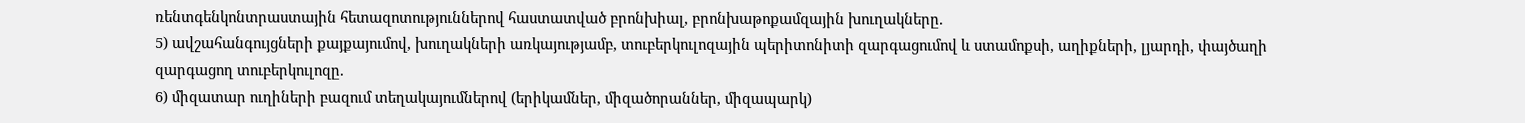ռենտգենկոնտրաստային հետազոտություններով հաստատված բրոնխիալ, բրոնխաթոքամզային խուղակները.
5) ավշահանգույցների քայքայումով, խուղակների առկայությամբ, տուբերկուլոզային պերիտոնիտի զարգացումով և ստամոքսի, աղիքների, լյարդի, փայծաղի զարգացող տուբերկուլոզը.
6) միզատար ուղիների բազում տեղակայումներով (երիկամներ, միզածորաններ, միզապարկ)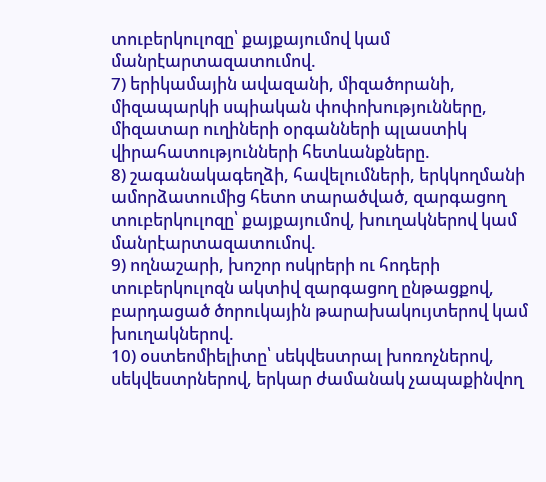տուբերկուլոզը՝ քայքայումով կամ մանրէարտազատումով.
7) երիկամային ավազանի, միզածորանի, միզապարկի սպիական փոփոխությունները, միզատար ուղիների օրգանների պլաստիկ վիրահատությունների հետևանքները.
8) շագանակագեղձի, հավելումների, երկկողմանի ամորձատումից հետո տարածված, զարգացող տուբերկուլոզը՝ քայքայումով, խուղակներով կամ մանրէարտազատումով.
9) ողնաշարի, խոշոր ոսկրերի ու հոդերի տուբերկուլոզն ակտիվ զարգացող ընթացքով, բարդացած ծորուկային թարախակույտերով կամ խուղակներով.
10) օստեոմիելիտը՝ սեկվեստրալ խոռոչներով, սեկվեստրներով, երկար ժամանակ չապաքինվող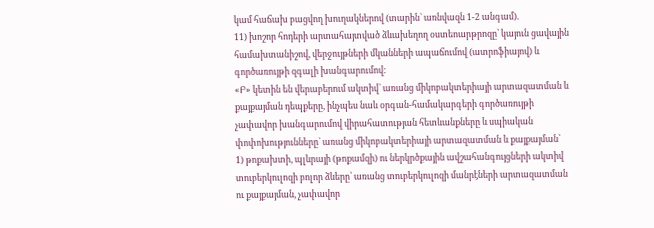կամ հաճախ բացվող խուղակներով (տարին` առնվազն 1-2 անգամ).
11) խոշոր հոդերի արտահայտված ձևախեղող օստեոարթրոզը՝ կայուն ցավային համախտանիշով, վերջույթների մկանների ապաճումով (ատրոֆիայով) և գործառույթի զգալի խանգարումով:
«Բ» կետին են վերաբերում ակտիվ` առանց միկոբակտերիայի արտազատման և քայքայման դեպքերը, ինչպես նաև օրգան-համակարգերի գործառույթի չափավոր խանգարումով վիրահատության հետևանքները և սպիական փոփոխությունները` առանց միկոբակտերիայի արտազատման և քայքայման՝
1) թոքախտի, պլևրայի (թոքամզի) ու ներկրծքային ավշահանգույցների ակտիվ տուբերկուլոզի բոլոր ձևերը՝ առանց տուբերկուլոզի մանրէների արտազատման ու քայքայման, չափավոր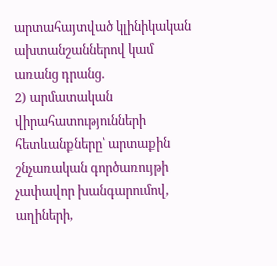արտահայտված կլինիկական ախտանշաններով կամ առանց դրանց.
2) արմատական վիրահատությունների հետևանքները՝ արտաքին շնչառական գործառույթի չափավոր խանգարումով, աղիների,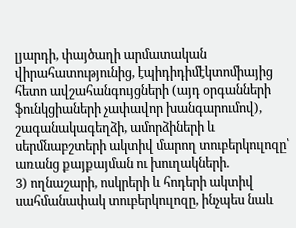լյարդի, փայծաղի արմատական վիրահատությունից, էպիդիդիմէկտոմիայից հետո ավշահանգույցների (այդ օրգանների ֆունկցիաների չափավոր խանգարումով), շագանակագեղձի, ամորձիների և սերմնաբշտերի ակտիվ մարող տուբերկուլոզը՝ առանց քայքայման ու խուղակների.
3) ողնաշարի, ոսկրերի և հոդերի ակտիվ սահմանափակ տուբերկուլոզը, ինչպես նաև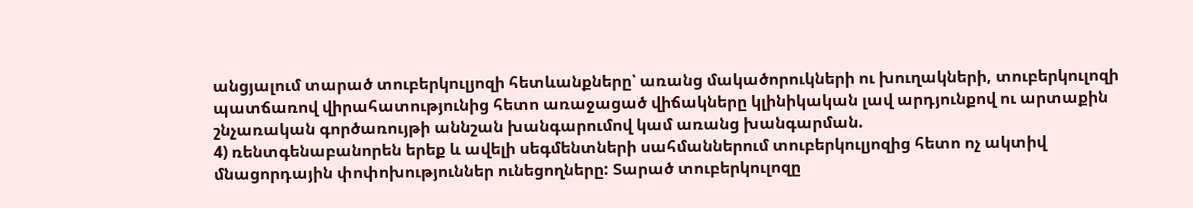անցյալում տարած տուբերկուլյոզի հետևանքները՝ առանց մակածորուկների ու խուղակների, տուբերկուլոզի պատճառով վիրահատությունից հետո առաջացած վիճակները կլինիկական լավ արդյունքով ու արտաքին շնչառական գործառույթի աննշան խանգարումով կամ առանց խանգարման.
4) ռենտգենաբանորեն երեք և ավելի սեգմենտների սահմաններում տուբերկուլյոզից հետո ոչ ակտիվ մնացորդային փոփոխություններ ունեցողները: Տարած տուբերկուլոզը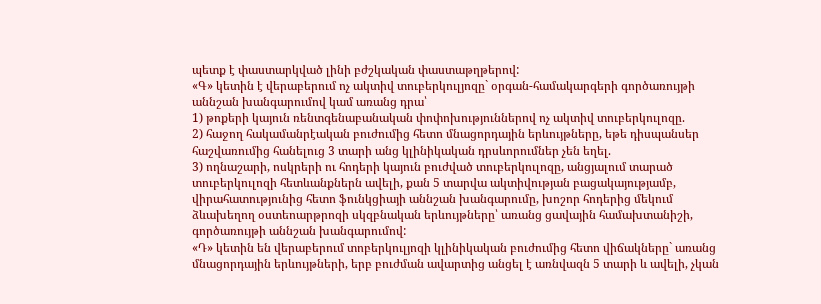պետք է փաստարկված լինի բժշկական փաստաթղթերով:
«Գ» կետին է վերաբերում ոչ ակտիվ տուբերկուլյոզը` օրգան-համակարգերի գործառույթի աննշան խանգարումով կամ առանց դրա՝
1) թոքերի կայուն ռենտգենաբանական փոփոխություններով ոչ ակտիվ տուբերկուլոզը.
2) հաջող հակամանրէական բուժումից հետո մնացորդային երևույթները, եթե դիսպանսեր հաշվառումից հանելուց 3 տարի անց կլինիկական դրսևորումներ չեն եղել.
3) ողնաշարի, ոսկրերի ու հոդերի կայուն բուժված տուբերկուլոզը, անցյալում տարած տուբերկուլոզի հետևանքներն ավելի, քան 5 տարվա ակտիվության բացակայությամբ, վիրահատությունից հետո ֆունկցիայի աննշան խանգարումը, խոշոր հոդերից մեկում ձևախեղող օստեոարթրոզի սկզբնական երևույթները՝ առանց ցավային համախտանիշի, գործառույթի աննշան խանգարումով:
«Դ» կետին են վերաբերում տոբերկուլյոզի կլինիկական բուժումից հետո վիճակները` առանց մնացորդային երևույթների, երբ բուժման ավարտից անցել է առնվազն 5 տարի և ավելի, չկան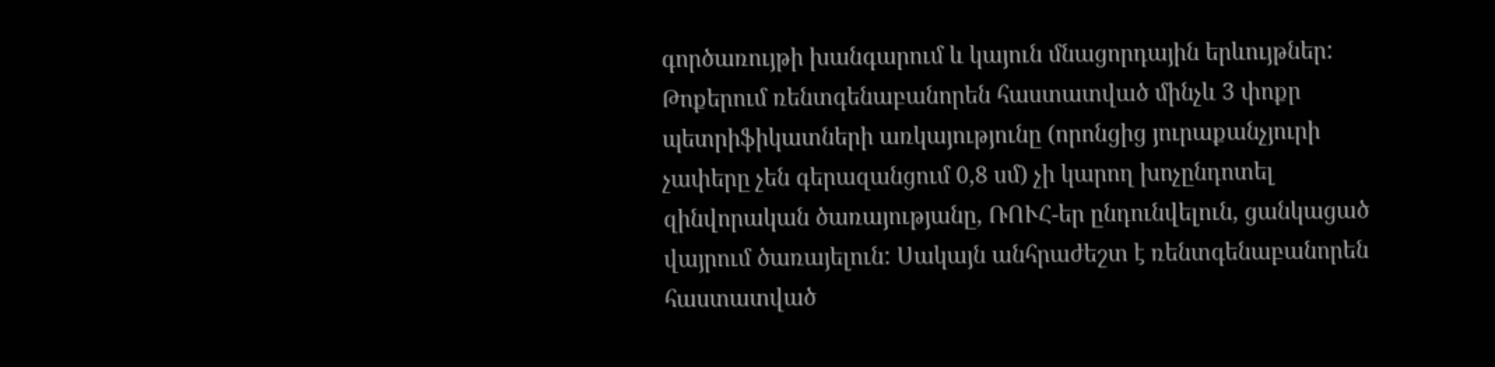գործառույթի խանգարում և կայուն մնացորդային երևույթներ:
Թոքերում ռենտգենաբանորեն հաստատված մինչև 3 փոքր պետրիֆիկատների առկայությունը (որոնցից յուրաքանչյուրի չափերը չեն գերազանցում 0,8 սմ) չի կարող խոչընդոտել զինվորական ծառայությանը, ՌՈՒՀ-եր ընդունվելուն, ցանկացած վայրում ծառայելուն: Սակայն անհրաժեշտ է ռենտգենաբանորեն հաստատված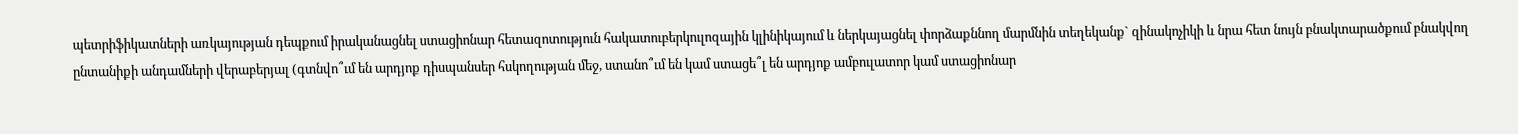պետրիֆիկատների առկայության դեպքում իրականացնել ստացիոնար հետազոտություն հակատուբերկուլոզային կլինիկայում և ներկայացնել փորձաքննող մարմնին տեղեկանք` զինակոչիկի և նրա հետ նույն բնակտարածքում բնակվող ընտանիքի անդամների վերաբերյալ (գտնվո՞ւմ են արդյոք դիսպանսեր հսկողության մեջ, ստանո՞ւմ են կամ ստացե՞լ են արդյոք ամբուլատոր կամ ստացիոնար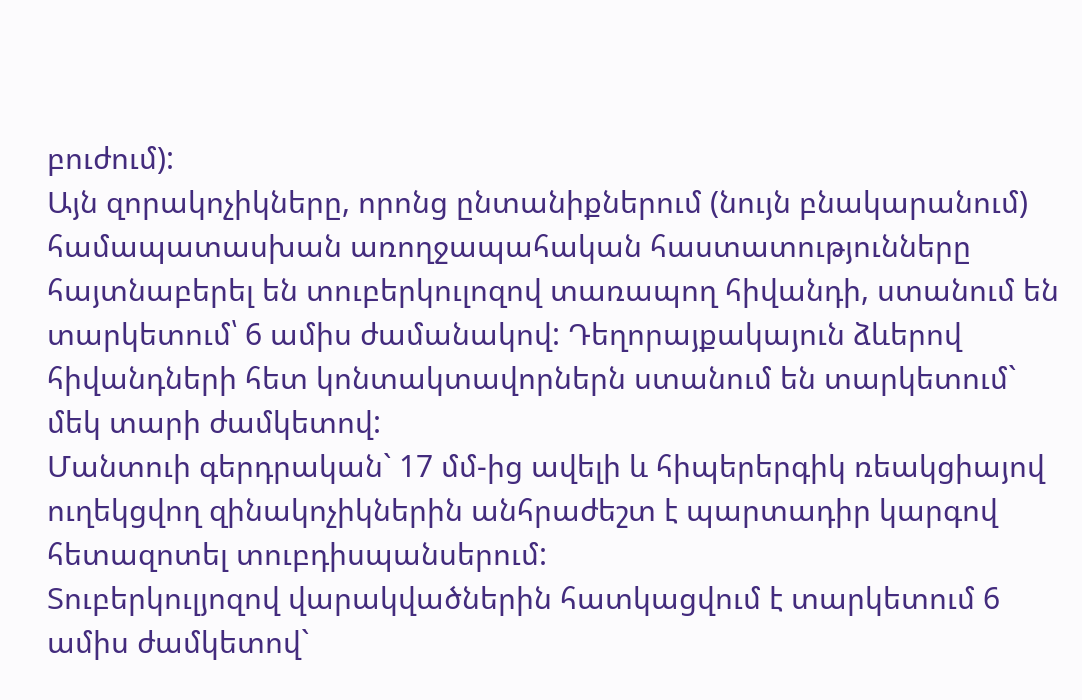բուժում):
Այն զորակոչիկները, որոնց ընտանիքներում (նույն բնակարանում) համապատասխան առողջապահական հաստատությունները հայտնաբերել են տուբերկուլոզով տառապող հիվանդի, ստանում են տարկետում՝ 6 ամիս ժամանակով: Դեղորայքակայուն ձևերով հիվանդների հետ կոնտակտավորներն ստանում են տարկետում` մեկ տարի ժամկետով:
Մանտուի գերդրական` 17 մմ-ից ավելի և հիպերերգիկ ռեակցիայով ուղեկցվող զինակոչիկներին անհրաժեշտ է պարտադիր կարգով հետազոտել տուբդիսպանսերում:
Տուբերկուլյոզով վարակվածներին հատկացվում է տարկետում 6 ամիս ժամկետով`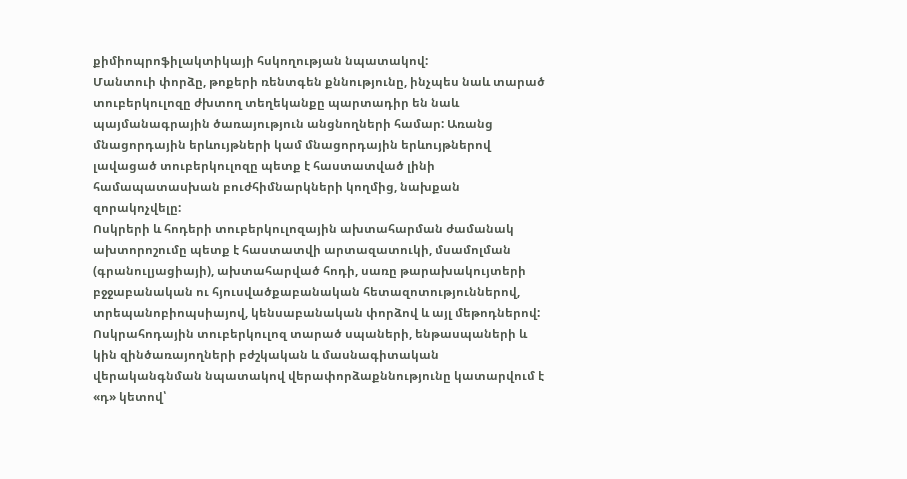քիմիոպրոֆիլակտիկայի հսկողության նպատակով:
Մանտուի փորձը, թոքերի ռենտգեն քննությունը, ինչպես նաև տարած տուբերկուլոզը ժխտող տեղեկանքը պարտադիր են նաև պայմանագրային ծառայություն անցնողների համար: Առանց մնացորդային երևույթների կամ մնացորդային երևույթներով լավացած տուբերկուլոզը պետք է հաստատված լինի համապատասխան բուժհիմնարկների կողմից, նախքան զորակոչվելը:
Ոսկրերի և հոդերի տուբերկուլոզային ախտահարման ժամանակ ախտորոշումը պետք է հաստատվի արտազատուկի, մսամոլման (գրանուլյացիայի), ախտահարված հոդի, սառը թարախակույտերի բջջաբանական ու հյուսվածքաբանական հետազոտություններով, տրեպանոբիոպսիայով, կենսաբանական փորձով և այլ մեթոդներով:
Ոսկրահոդային տուբերկուլոզ տարած սպաների, ենթասպաների և կին զինծառայողների բժշկական և մասնագիտական վերականգնման նպատակով վերափորձաքննությունը կատարվում է «դ» կետով՝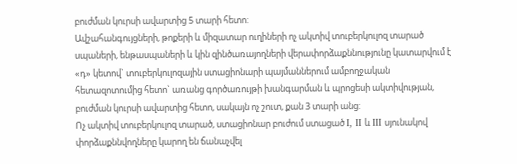բուժման կուրսի ավարտից 5 տարի հետո:
Ավշահանգույցների, թոքերի և միզատար ուղիների ոչ ակտիվ տուբերկուլոզ տարած սպաների, ենթասպաների և կին զինծառայողների վերափորձաքննությունը կատարվում է «դ» կետով` տուբերկուլոզային ստացիոնարի պայմաններում ամբողջական հետազոտումից հետո` առանց գործառույթի խանգարման և պրոցեսի ակտիվության, բուժման կուրսի ավարտից հետո, սակայն ոչ շուտ, քան 3 տարի անց:
Ոչ ակտիվ տուբերկուլոզ տարած, ստացիոնար բուժում ստացած I, II և III սյունակով փորձաքննվողները կարող են ճանաչվել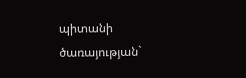պիտանի ծառայության`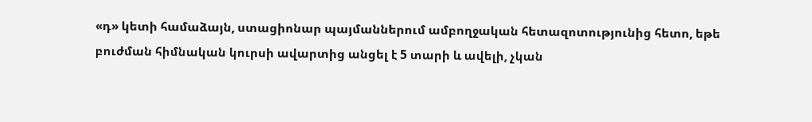«դ» կետի համաձայն, ստացիոնար պայմաններում ամբողջական հետազոտությունից հետո, եթե բուժման հիմնական կուրսի ավարտից անցել է 5 տարի և ավելի, չկան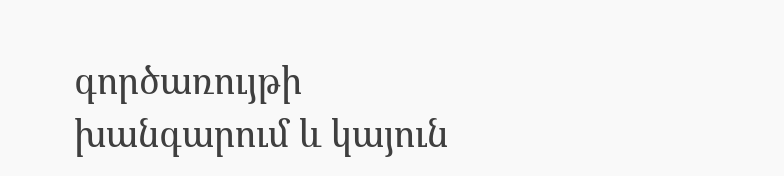գործառույթի խանգարում և կայուն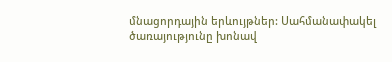մնացորդային երևույթներ: Սահմանափակել ծառայությունը խոնավ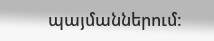պայմաններում: